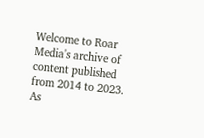Welcome to Roar Media's archive of content published from 2014 to 2023. As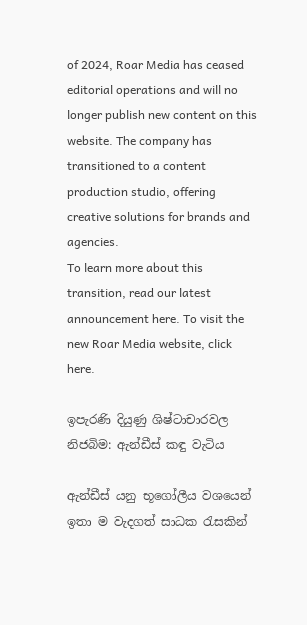of 2024, Roar Media has ceased editorial operations and will no longer publish new content on this website. The company has transitioned to a content production studio, offering creative solutions for brands and agencies.
To learn more about this transition, read our latest announcement here. To visit the new Roar Media website, click here.

ඉපැරණි දියුණු ශිෂ්ටාචාරවල නිජබිම: ඇන්ඩීස් කඳු වැටිය

ඇන්ඩීස් යනු භූගෝලීය වශයෙන් ඉතා ම වැදගත් සාධක රැසකින්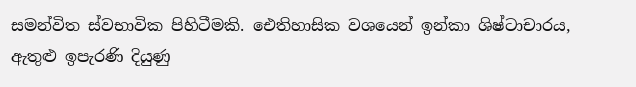සමන්විත ස්වභාවික පිහිටීමකි. ඓතිහාසික වශයෙන් ඉන්කා ශිෂ්ටාචාරය, ඇතුළු ඉපැරණි දියුණු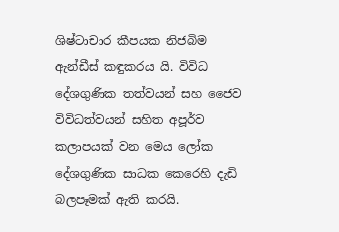ශිෂ්ටාචාර කීපයක නිජබිම ඇන්ඩීස් කඳුකරය යි. විවිධ දේශගුණික තත්වයන් සහ ජෛව විවිධත්වයන් සහිත අපූර්ව  කලාපයක් වන මෙය ලෝක දේශගුණික සාධක කෙරෙහි දැඩි බලපෑමක් ඇති කරයි.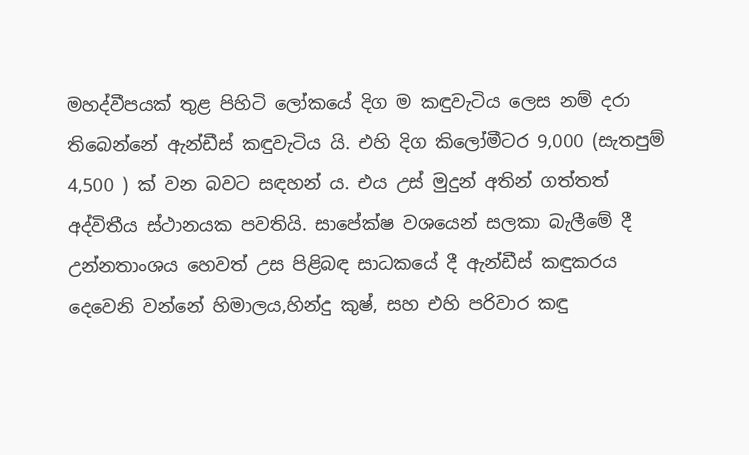මහද්වීපයක් තුළ පිහිටි ලෝකයේ දිග ම කඳුවැටිය ලෙස නම් දරා තිබෙන්නේ ඇන්ඩීස් කඳුවැටිය යි. එහි දිග කිලෝමීටර 9,000 (සැතපුම් 4,500 ) ක් වන බවට සඳහන් ය. එය උස් මුදුන් අතින් ගත්තත් අද්විතීය ස්ථානයක පවතියි. සාපේක්ෂ වශයෙන් සලකා බැලීමේ දී උන්නතාංශය හෙවත් උස පිළිබඳ සාධකයේ දී ඇන්ඩීස් කඳුකරය දෙවෙනි වන්නේ හිමාලය,හින්දු කුෂ්, සහ එහි පරිවාර කඳු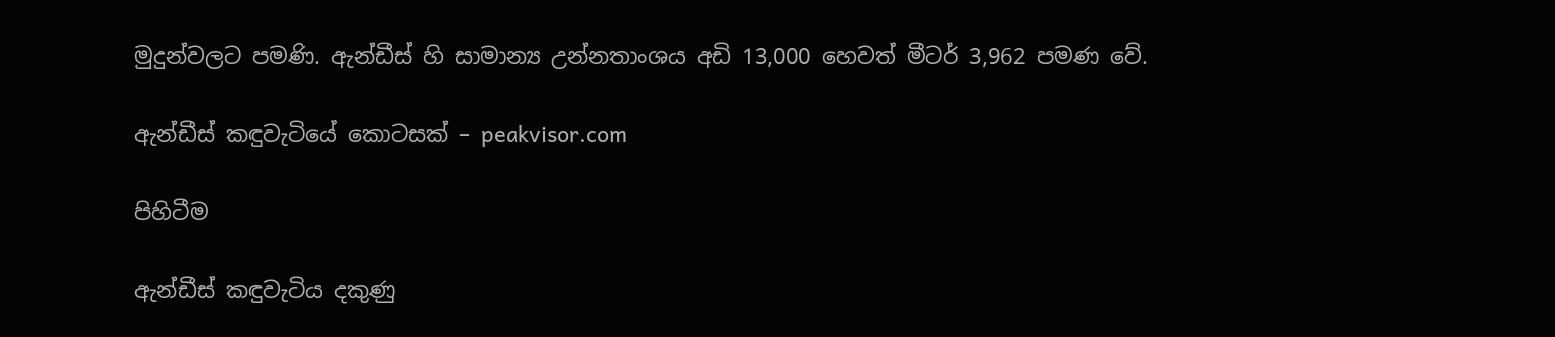මුදුන්වලට පමණි. ඇන්ඩීස් හි සාමාන්‍ය උන්නතාංශය අඩි 13,000 හෙවත් මීටර් 3,962 පමණ වේ.

ඇන්ඩීස් කඳුවැටියේ කොටසක් – peakvisor.com

පිහිටීම

ඇන්ඩීස් කඳුවැටිය දකුණු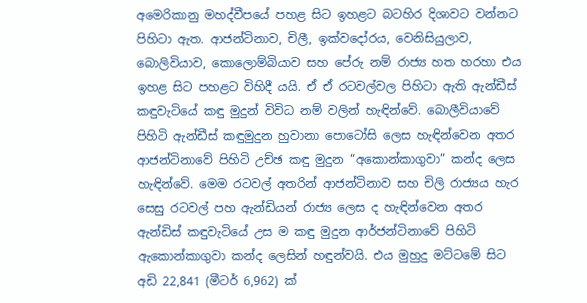අමෙරිකානු මහද්වීපයේ පහළ සිට ඉහළට බටහිර දිශාවට වන්නට පිහිටා ඇත. ආජන්ටිනාව, චිලී, ඉක්වදෝරය, වෙනිසියුලාව, බොලිවියාව, කොලොම්බියාව සහ පේරු නම් රාජ්‍ය හත හරහා එය  ඉහළ සිට පහළට විහිදී යයි. ඒ ඒ රටවල්වල පිහිටා ඇති ඇන්ඩීස් කඳුවැටියේ කඳු මුදුන් විවිධ නම් වලින් හැඳින්වේ. බොලීවියාවේ පිහිටි ඇන්ඩීස් කඳුමුදුන හුවානා පොටෝසි ලෙස හැඳින්වෙන අතර ආජන්ටිනාවේ පිහිටි උච්ඡ කඳු මුදුන “අකොන්කාගුවා” කන්ද ලෙස හැඳින්වේ. මෙම රටවල් අතරින් ආජන්ටිනාව සහ චිලි රාජ්‍යය හැර සෙසු රටවල් පහ ඇන්ඩියන් රාජ්‍ය ලෙස ද හැඳින්වෙන අතර ඇන්ඩිස් කඳුවැටියේ උස ම කඳු මුදුන ආර්ජන්ටිනාවේ පිහිටි ඇකොන්කාගුවා කන්ද ලෙසින් හඳුන්වයි. එය මුහුදු මට්ටමේ සිට අඩි 22,841 (මීටර් 6,962) ක්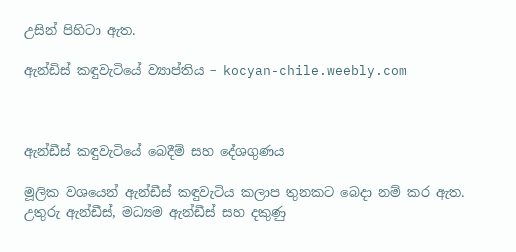උසින් පිහිටා ඇත.

ඇන්ඩිස් කඳුවැටියේ ව්‍යාප්තිය – kocyan-chile.weebly.com



ඇන්ඩීස් කඳුවැටියේ බෙදීම් සහ දේශගුණය

මූලික වශයෙන් ඇන්ඩීස් කඳුවැටිය කලාප තුනකට බෙදා නම් කර ඇත. උතුරු ඇන්ඩීස්, මධ්‍යම ඇන්ඩීස් සහ දකුණු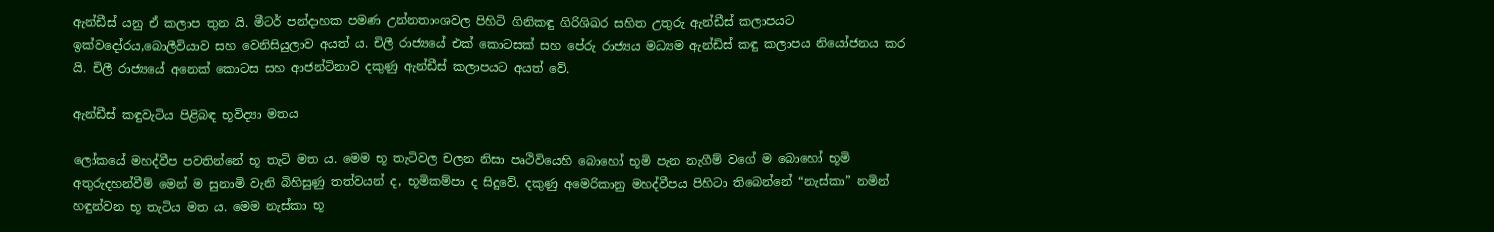ඇන්ඩීස් යනු ඒ කලාප තුන යි. මීටර් පන්දාහක පමණ උන්නතාංශවල පිහිටි ගිනිකඳු ගිරිශිඛර සහිත උතුරු ඇන්ඩීස් කලාපයට ඉක්වදෝරය,බොලීවියාව සහ වෙනිසියුලාව අයත් ය. චිලී රාජ්‍යයේ එක් කොටසක් සහ පේරු රාජ්‍යය මධ්‍යම ඇන්ඩිස් කඳු කලාපය නියෝජනය කර යි. චිලී රාජ්‍යයේ අනෙක් කොටස සහ ආජන්ටිනාව දකුණු ඇන්ඩීස් කලාපයට අයත් වේ.

ඇන්ඩීස් කඳුවැටිය පිළිබඳ භූවිද්‍යා මතය

ලෝකයේ මහද්වීප පවතින්නේ භූ තැටි මත ය. මෙම භූ තැටිවල චලන නිසා පෘථිවියෙහි බොහෝ භූමි පැන නැගීම් වගේ ම බොහෝ භූමි අතුරුදහන්වීම් මෙන් ම සුනාමි වැනි බිහිසුණු තත්වයන් ද, භූමිකම්පා ද සිදුවේ. දකුණු අමෙරිකානු මහද්වීපය පිහිටා තිබෙන්නේ “නැස්කා” නමින් හඳුන්වන භූ තැටිය මත ය. මෙම නැස්කා භූ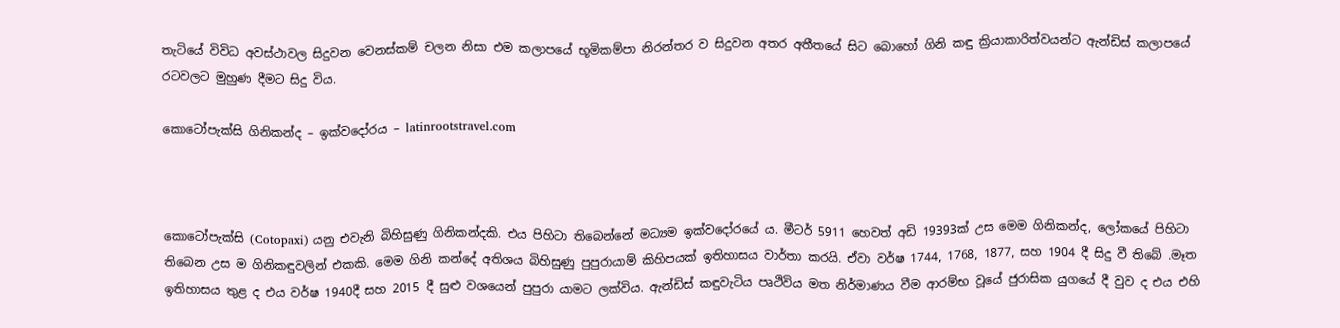තැටියේ විවිධ අවස්ථාවල සිදුවන වෙනස්කම් චලන නිසා එම කලාපයේ භූමිකම්පා නිරන්තර ව සිදුවන අතර අතීතයේ සිට බොහෝ ගිනි කඳු ක්‍රියාකාරිත්වයන්ට ඇන්ඩිස් කලාපයේ රටවලට මුහුණ දීමට සිදු විය.

කොටෝපැක්සි ගිනිකන්ද – ඉක්වදෝරය – latinrootstravel.com



කොටෝපැක්සි (Cotopaxi) යනු එවැනි බිහිසුණු ගිනිකන්දකි. එය පිහිටා තිබෙන්නේ මධ්‍යම ඉක්වදෝරයේ ය. මීටර් 5911 හෙවත් අඩි 19393ක් උස මෙම ගිනිකන්ද, ලෝකයේ පිහිටා තිබෙන උස ම ගිනිකඳුවලින් එකකි. මෙම ගිනි කන්දේ අතිශය බිහිසුණු පුපුරායාම් කිහිපයක් ඉතිහාසය වාර්තා කරයි. ඒවා වර්ෂ 1744, 1768, 1877, සහ 1904 දී සිදු වී තිබේ .මෑත ඉතිහාසය තුළ ද එය වර්ෂ 1940දී සහ 2015 දී සුළු වශයෙන් පුපුරා යාමට ලක්විය. ඇන්ඩිස් කඳුවැටිය පෘථිවිය මත නිර්මාණය වීම ආරම්භ වූයේ ජුරාසික යුගයේ දී වුව ද එය එහි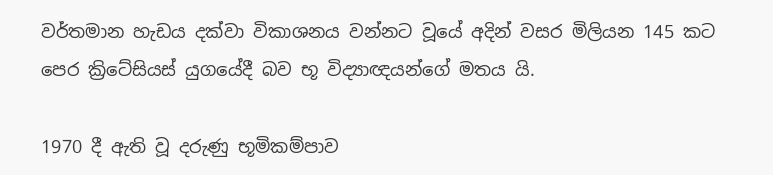වර්තමාන හැඩය දක්වා විකාශනය වන්නට වූයේ අදින් වසර මිලියන 145 කට පෙර ක්‍රිටේසියස් යුගයේදී බව භූ විද්‍යාඥයන්ගේ මතය යි.

1970 දී ඇති වූ දරුණු භූමිකම්පාව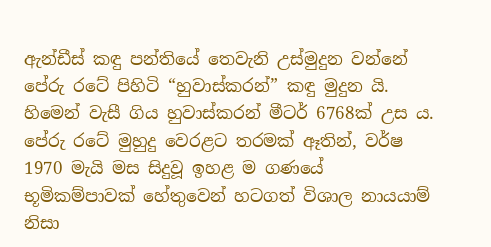ඇන්ඩීස් කඳු පන්තියේ තෙවැනි උස්මුදුන වන්නේ පේරු රටේ පිහිටි “හුවාස්කරන්” කඳු මුදුන යි. හිමෙන් වැසී ගිය හුවාස්කරන් මීටර් 6768ක් උස ය. පේරු රටේ මුහුදු වෙරළට තරමක් ඈතින්, වර්ෂ 1970 මැයි මස සිදුවූ ඉහළ ම ගණයේ භූමිකම්පාවක් හේතුවෙන් හටගත් විශාල නායයාම් නිසා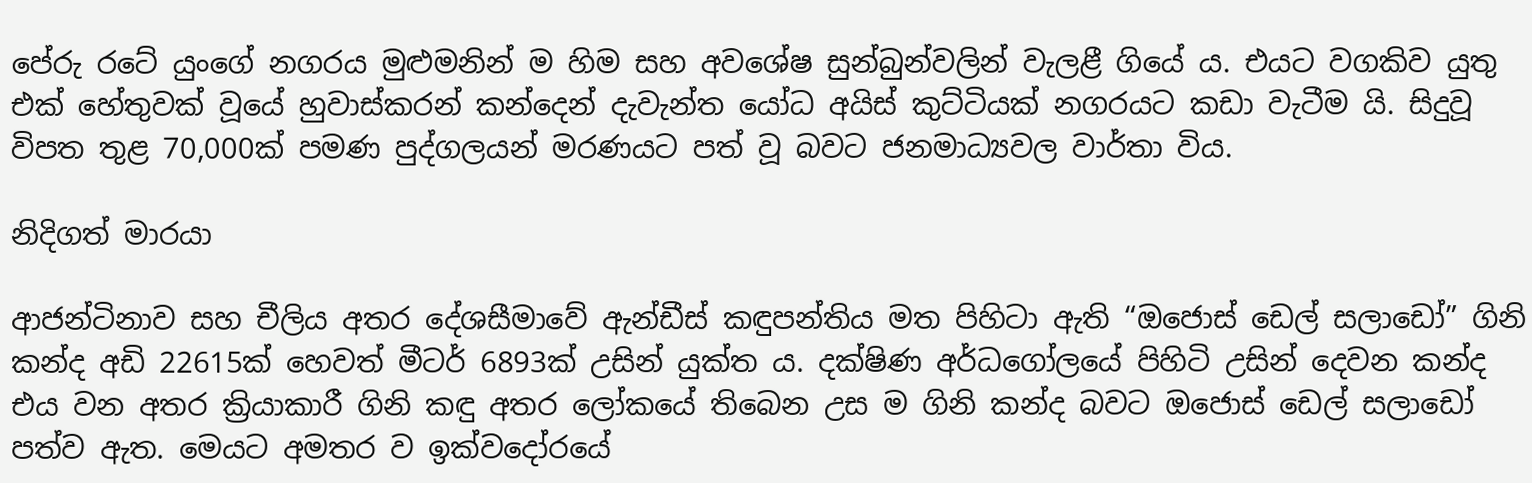පේරු රටේ යුංගේ නගරය මුළුමනින් ම හිම සහ අවශේෂ සුන්බුන්වලින් වැලළී ගියේ ය. එයට වගකිව යුතු එක් හේතුවක් වූයේ හුවාස්කරන් කන්දෙන් දැවැන්ත යෝධ අයිස් කුට්ටියක් නගරයට කඩා වැටීම යි. සිදුවූ විපත තුළ 70,000ක් පමණ පුද්ගලයන් මරණයට පත් වූ බවට ජනමාධ්‍යවල වාර්තා විය.

නිදිගත් මාරයා

ආජන්ටිනාව සහ චීලිය අතර දේශසීමාවේ ඇන්ඩීස් කඳුපන්තිය මත පිහිටා ඇති “ඔජොස් ඩෙල් සලාඩෝ” ගිනි කන්ද අඩි 22615ක් හෙවත් මීටර් 6893ක් උසින් යුක්ත ය. දක්ෂිණ අර්ධගෝලයේ පිහිටි උසින් දෙවන කන්ද එය වන අතර ක්‍රියාකාරී ගිනි කඳු අතර ලෝකයේ තිබෙන උස ම ගිනි කන්ද බවට ඔජොස් ඩෙල් සලාඩෝ පත්ව ඇත. මෙයට අමතර ව ඉක්වදෝරයේ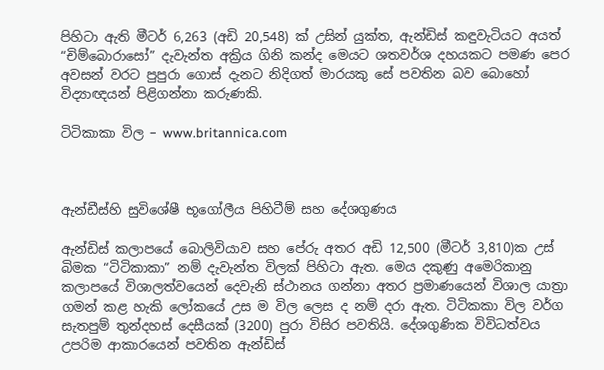පිහිටා ඇති මීටර් 6,263 (අඩි 20,548) ක් උසින් යුක්ත, ඇන්ඩිස් කඳුවැටියට අයත් “චිම්බොරාසෝ” දැවැන්ත අක්‍රිය ගිනි කන්ද මෙයට ශතවර්ශ දහයකට පමණ පෙර අවසන් වරට පුපුරා ගොස් දැනට නිදිගත් මාරයකු සේ පවතින බව බොහෝ විද්‍යාඥයන් පිළිගන්නා කරුණකි.

ටිටිකාකා විල – www.britannica.com



ඇන්ඩීස්හි සුවිශේෂී භූගෝලීය පිහිටීම් සහ දේශගුණය

ඇන්ඩිස් කලාපයේ බොලිවියාව සහ පේරු අතර අඩි 12,500 (මීටර් 3,810)ක උස් බිමක “ටිටිකාකා” නම් දැවැන්ත විලක් පිහිටා ඇත. මෙය දකුණු අමෙරිකානු කලාපයේ විශාලත්වයෙන් දෙවැනි ස්ථානය ගන්නා අතර ප්‍රමාණයෙන් විශාල යාත්‍රා ගමන් කළ හැකි ලෝකයේ උස ම විල ලෙස ද නම් දරා ඇත. ටිටිකකා විල වර්ග සැතපුම් තුන්දහස් දෙසීයක් (3200) පුරා විසිර පවතියි. දේශගුණික විවිධත්වය උපරිම ආකාරයෙන් පවතින ඇන්ඩිස්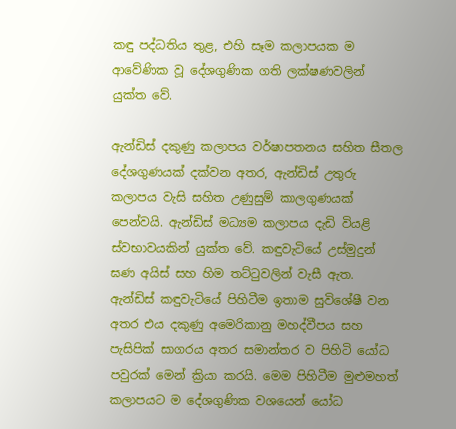කඳු පද්ධතිය තුළ, එහි සෑම කලාපයක ම ආවේණික වූ දේශගුණික ගති ලක්ෂණවලින් යුක්ත වේ.

ඇන්ඩිස් දකුණු කලාපය වර්ෂාපතනය සහිත සීතල දේශගුණයක් දක්වන අතර, ඇන්ඩිස් උතුරු කලාපය වැසි සහිත උණුසුම් කාලගුණයක් පෙන්වයි. ඇන්ඩිස් මධ්‍යම කලාපය දැඩි වියළි ස්වභාවයකින් යුක්ත වේ. කඳුවැටියේ උස්මුදුන් ඝණ අයිස් සහ හිම තට්ටුවලින් වැසී ඇත. ඇන්ඩිස් කඳුවැටියේ පිහිටීම ඉතාම සුවිශේෂී වන අතර එය දකුණු අමෙරිකානු මහද්වීපය සහ පැසිපික් සාගරය අතර සමාන්තර ව පිහිටි යෝධ පවුරක් මෙන් ක්‍රියා කරයි. මෙම පිහිටීම මුළුමහත් කලාපයට ම දේශගුණික වශයෙන් යෝධ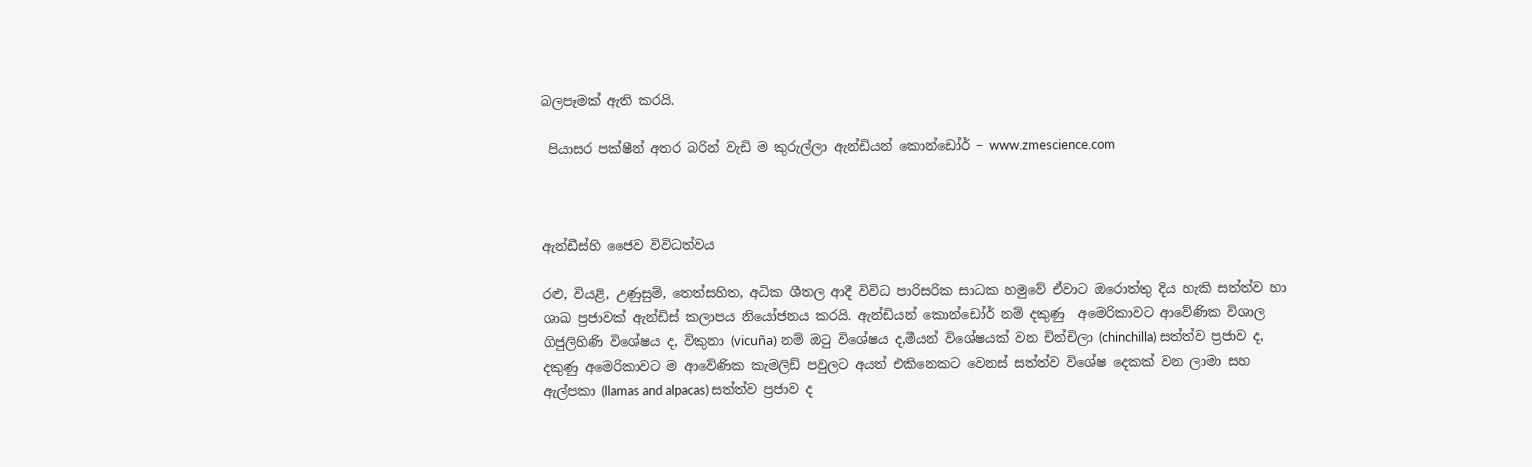බලපෑමක් ඇති කරයි.

 පියාසර පක්ෂීන් අතර බරින් වැඩි ම කුරුල්ලා ඇන්ඩියන් කොන්ඩෝර් – www.zmescience.com



ඇන්ඩීස්හි ජෛව විවිධත්වය

රළු, වියළි, උණුසුම්, තෙත්සහිත, අධික ශීතල ආදී විවිධ පාරිසරික සාධක හමුවේ ඒවාට ඔරොත්තු දිය හැකි සත්ත්ව හා ශාඛ ප්‍රජාවක් ඇන්ඩිස් කලාපය නියෝජනය කරයි. ඇන්ඩියන් කොන්ඩෝර් නම් දකුණු  අමෙරිකාවට ආවේණික විශාල ගිජුලිහිණි විශේෂය ද, විකුනා (vicuña) නම් ඔටු විශේෂය ද,මීයන් විශේෂයක් වන චින්චිලා (chinchilla) සත්ත්ව ප්‍රජාව ද, දකුණු අමෙරිකාවට ම ආවේණික කැමලිඩ් පවුලට අයත් එකිනෙකට වෙනස් සත්ත්ව විශේෂ දෙකක් වන ලාමා සහ ඇල්පකා (llamas and alpacas) සත්ත්ව ප්‍රජාව ද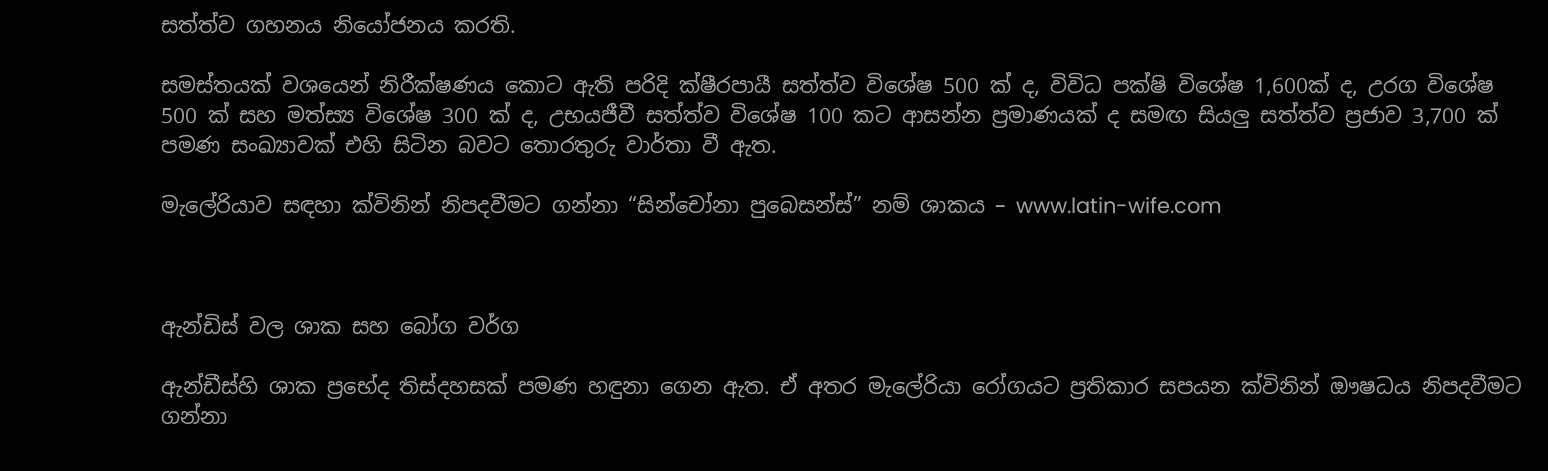සත්ත්ව ගහනය නියෝජනය කරති.

සමස්තයක් වශයෙන් නිරීක්ෂණය කොට ඇති පරිදි ක්ෂීරපායී සත්ත්ව විශේෂ 500 ක් ද, විවිධ පක්ෂි විශේෂ 1,600ක් ද, උරග විශේෂ 500 ක් සහ මත්ස්‍ය විශේෂ 300 ක් ද, උභයජීවී සත්ත්ව විශේෂ 100 කට ආසන්න ප්‍රමාණයක් ද සමඟ සියලු සත්ත්ව ප්‍රජාව 3,700 ක් පමණ සංඛ්‍යාවක් එහි සිටින බවට තොරතුරු වාර්තා වී ඇත.

මැලේරියාව සඳහා ක්විනින් නිපදවීමට ගන්නා “සින්චෝනා පුබෙසන්ස්” නම් ශාකය – www.latin-wife.com



ඇන්ඩිස් වල ශාක සහ බෝග වර්ග

ඇන්ඩීස්හි ශාක ප්‍රභේද තිස්දහසක් පමණ හඳුනා ගෙන ඇත. ඒ අතර මැලේරියා රෝගයට ප්‍රතිකාර සපයන ක්විනින් ඖෂධය නිපදවීමට ගන්නා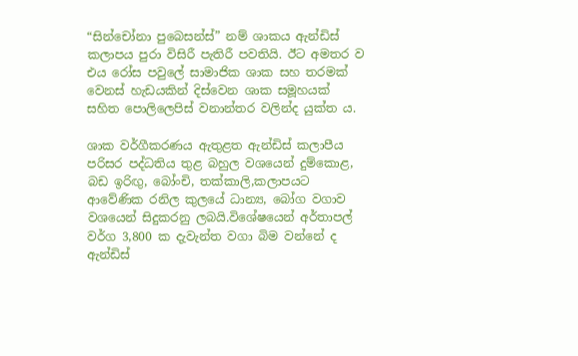“සින්චෝනා පුබෙසන්ස්” නම් ශාකය ඇන්ඩිස් කලාපය පුරා විසිරී පැතිරී පවතියි. ඊට අමතර ව එය රෝස පවුලේ සාමාජික ශාක සහ තරමක් වෙනස් හැඩයකින් දිස්වෙන ශාක සමූහයක් සහිත පොලිලෙපිස් වනාන්තර වලින්ද යුක්ත ය.

ශාක වර්ගීකරණය ඇතුළත ඇන්ඩිස් කලාපීය පරිසර පද්ධතිය තුළ බහුල වශයෙන් දුම්කොළ, බඩ ඉරිඟු, බෝංචි, තක්කාලි,කලාපයට ආවේණික රනිල කුලයේ ධාන්‍ය, බෝග වගාව වශයෙන් සිදුකරනු ලබයි.විශේෂයෙන් අර්තාපල් වර්ග 3,800 ක දැවැන්ත වගා බිම වන්නේ ද ඇන්ඩිස්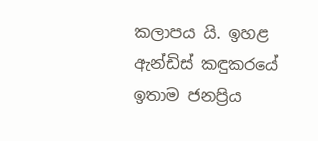කලාපය යි. ඉහළ ඇන්ඩිස් කඳුකරයේ ඉතාම ජනප්‍රිය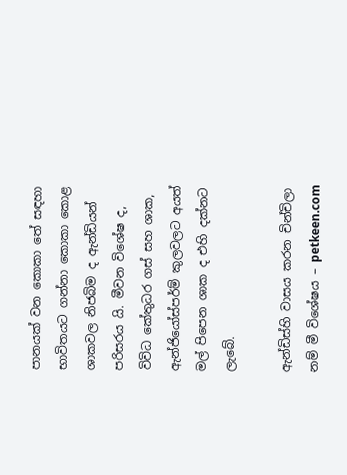පානයක් වන කොකා තේ සඳහා භාවිතයට ගන්නා කොකා කොළ ශාකවල නිජබිම ද ඇන්ඩියන් පරිසරය යි. මීවන විශේෂ ද, විවිධ කේතුධර ගස් සහ ශාක, ඇන්ජියෝස්පර්ම් කුලවලට අයත් මල් පිපෙන ශාක ද එහි දක්නට ලැබේ.

ඇන්ඩිස්හි වාසය කරන චින්චිලා නම් මී විශේෂය – petkeen.com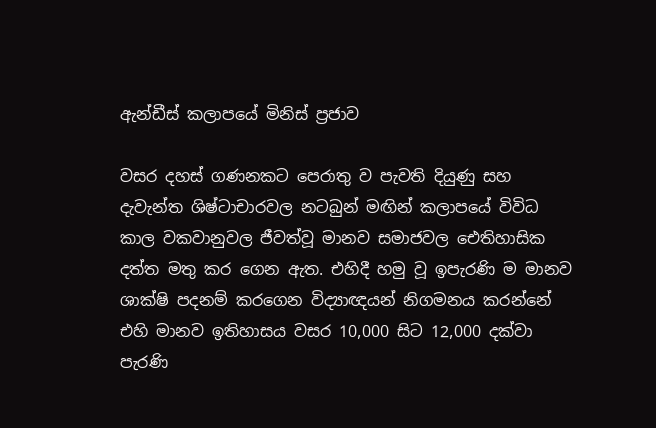ඇන්ඩීස් කලාපයේ මිනිස් ප්‍රජාව

වසර දහස් ගණනකට පෙරාතු ව පැවති දියුණු සහ දැවැන්ත ශිෂ්ටාචාරවල නටබුන් මඟින් කලාපයේ විවිධ කාල වකවානුවල ජීවත්වූ මානව සමාජවල ඓතිහාසික දත්ත මතු කර ගෙන ඇත. එහිදී හමු වූ ඉපැරණි ම මානව ශාක්ෂි පදනම් කරගෙන විද්‍යාඥයන් නිගමනය කරන්නේ එහි මානව ඉතිහාසය වසර 10,000 සිට 12,000 දක්වා පැරණි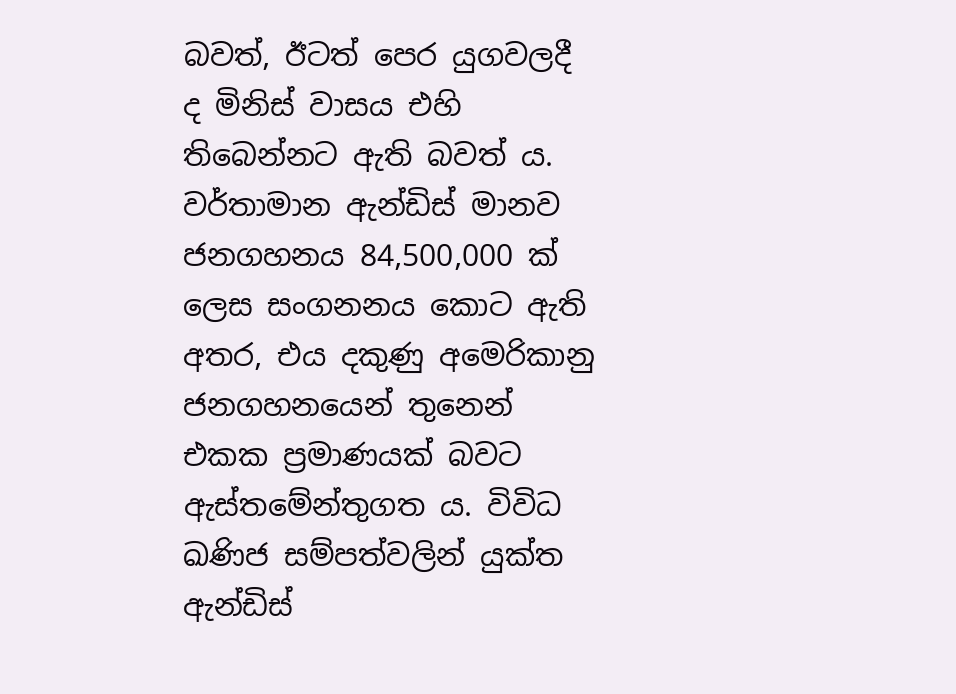බවත්, ඊටත් පෙර යුගවලදී ද මිනිස් වාසය එහි තිබෙන්නට ඇති බවත් ය. වර්තාමාන ඇන්ඩිස් මානව ජනගහනය 84,500,000 ක් ලෙස සංගනනය කොට ඇති අතර, එය දකුණු අමෙරිකානු ජනගහනයෙන් තුනෙන් එකක ප්‍රමාණයක් බවට ඇස්තමේන්තුගත ය. විවිධ ඛණිජ සම්පත්වලින් යුක්ත ඇන්ඩිස්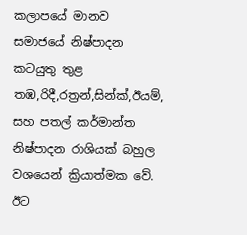කලාපයේ මානව සමාජයේ නිෂ්පාදන කටයුතු තුළ තඹ,රිදී,රත්‍රන්,සින්ක්,ඊයම්, සහ පතල් කර්මාන්ත නිෂ්පාදන රාශියක් බහුල වශයෙන් ක්‍රියාත්මක වේ. ඊට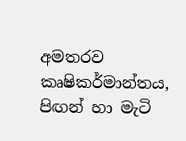අමතරව කෘෂිකර්මාන්තය, පිඟන් හා මැටි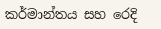කර්මාන්තය සහ රෙදි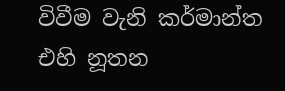විවීම වැනි කර්මාන්ත එහි නූතන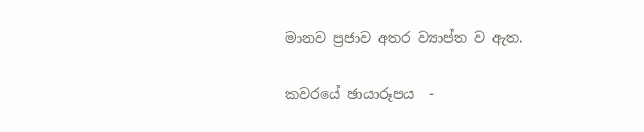මානව ප්‍රජාව අතර ව්‍යාප්ත ව ඇත.

කවරයේ ඡායාරූපය  -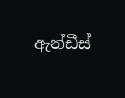ඇන්ඩීස්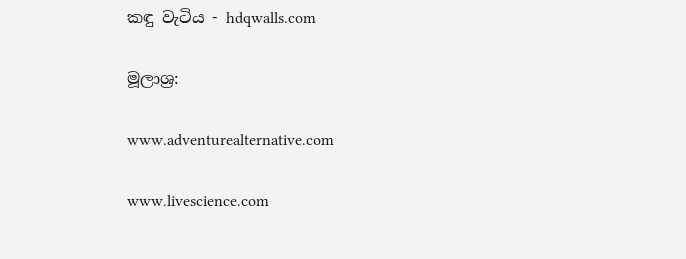කඳු වැටිය - hdqwalls.com

මූලාශ්‍ර:

www.adventurealternative.com

www.livescience.com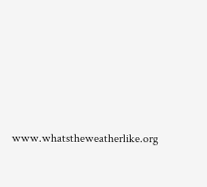www.whatstheweatherlike.org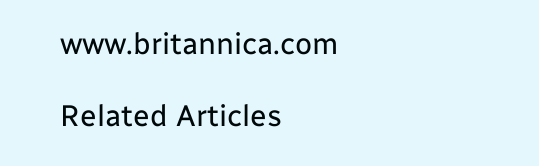www.britannica.com

Related Articles